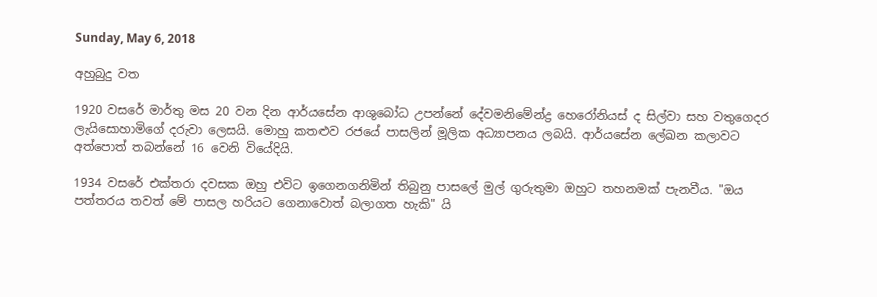Sunday, May 6, 2018

අහුබුදු වත

1920 වසරේ මාර්තු මස 20 වන දින ආර්යසේන ආශුබෝධ උපන්නේ දේවමනිමේන්ද්‍ර හෙරෝනියස් ද සිල්වා සහ වතුගෙදර ලැයිසොහාමිගේ දරුවා ලෙසයි. මොහු කතළුව රජයේ පාසලින් මූලික අධ්‍යාපනය ලබයි. ආර්යසේන ලේඛන කලාවට අත්පොත් තබන්නේ 16 වෙනි වියේදියි.

1934 වසරේ එක්තරා දවසක ඔහු එවිට ඉගෙනගනිමින් තිබුනු පාසලේ මුල් ගුරුතුමා ඔහුට තහනමක් පැනවීය. "ඔය පත්තරය තවත් මේ පාසල හරියට ගෙනාවොත් බලාගත හැකි" යි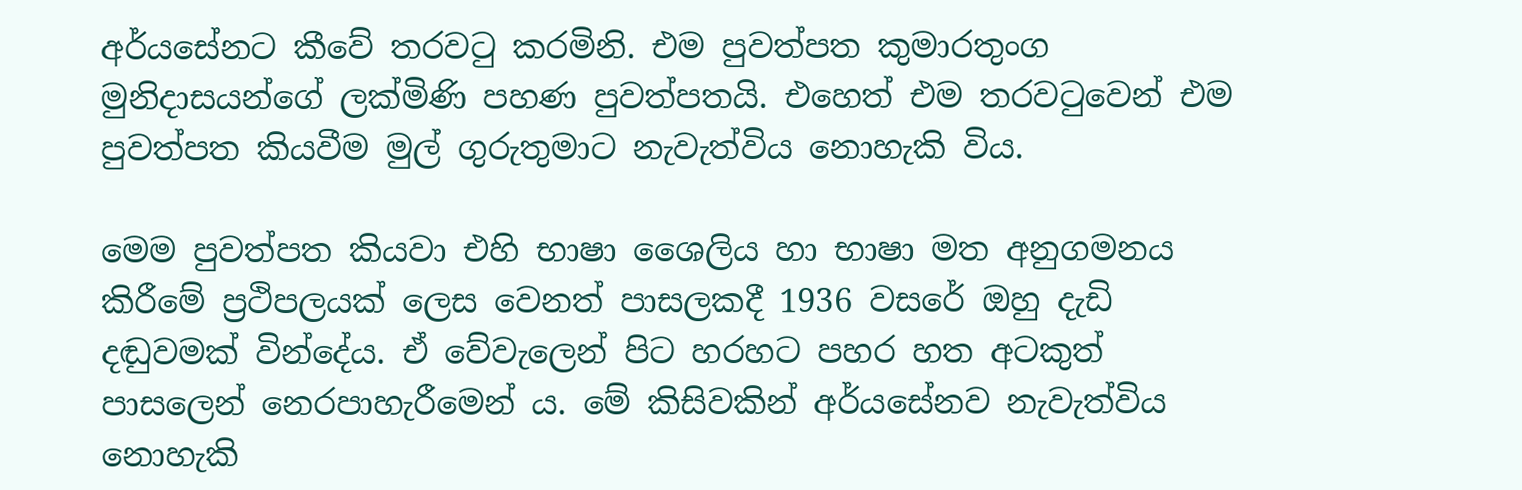අර්යසේනට කීවේ තරවටු කරමිනි. එම පුවත්පත කුමාරතුංග මුනිදාසයන්ගේ ලක්මිණි පහණ පුවත්පතයි. එහෙත් එම තරවටුවෙන් එම පුවත්පත කියවීම මුල් ගුරුතුමාට නැවැත්විය නොහැකි විය.

මෙම පුවත්පත කියවා එහි භාෂා ශෛලිය හා භාෂා මත අනුගමනය කිරීමේ ප්‍රථිපලයක් ලෙස වෙනත් පාසලකදී 1936 වසරේ ඔහු දැඩි දඬුවමක් වින්දේය. ඒ වේවැලෙන් පිට හරහට පහර හත අටකුත් පාසලෙන් නෙරපාහැරීමෙන් ය. මේ කිසිවකින් අර්යසේනව නැවැත්විය නොහැකි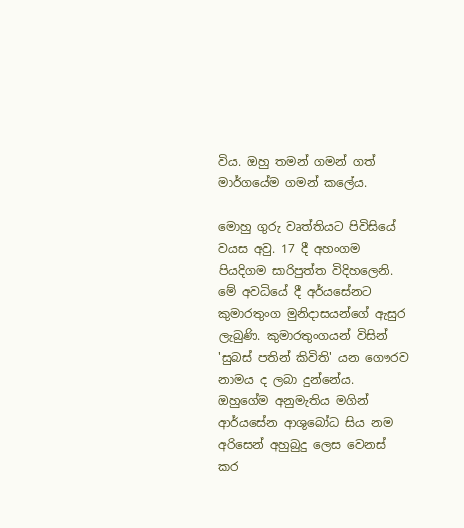විය. ඔහු තමන් ගමන් ගත් මාර්ගයේම ගමන් කලේය.

මොහු ගුරු වෘත්තියට පිවිසියේ වයස අවු. 17 දී අහංගම පියදිගම සාරිපුත්ත විදිහලෙනි. මේ අවධියේ දී අර්යසේනට කුමාරතුංග මුනිදාසයන්ගේ ඇසුර ලැබුණි. කුමාරතුංගයන් විසින් 'සුබස් පතින් කිවිති' යන ගෞරව නාමය ද ලබා දුන්නේය. ඔහුගේම අනුමැතිය මගින් ආර්යසේන ආශුබෝධ සිය නම අරිසෙන් අහුබුදු ලෙස වෙනස් කර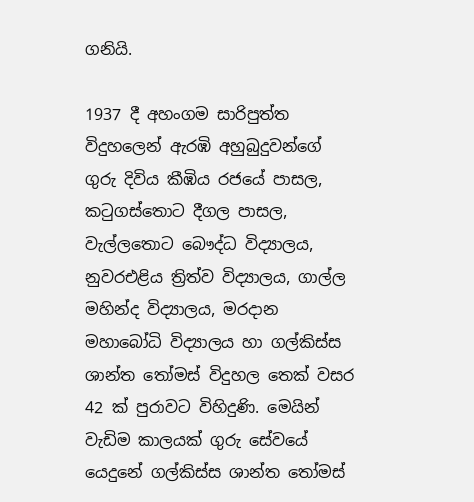ගනියි.

1937 දී අහංගම සාරිපුත්ත විදුහලෙන් ඇරඹි අහුබුදුවන්ගේ ගුරු දිවිය කීඹිය රජයේ පාසල, කටුගස්තොට දීගල පාසල, වැල්ලතොට බෞද්ධ විද්‍යාලය, නුවරඑළිය ත්‍රිත්ව විද්‍යාලය, ගාල්ල මහින්ද විද්‍යාලය, මරදාන මහාබෝධි විද්‍යාලය හා ගල්කිස්ස ශාන්ත තෝමස් විදුහල තෙක් වසර 42 ක් පුරාවට විහිදුණි. මෙයින් වැඩිම කාලයක් ගුරු සේවයේ යෙදුනේ ගල්කිස්ස ශාන්ත තෝමස්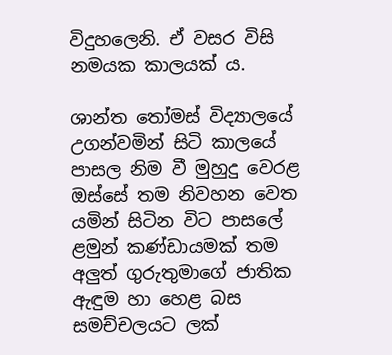විදුහලෙනි. ඒ වසර විසි නමයක කාලයක් ය.

ශාන්ත තෝමස් විද්‍යාලයේ උගන්වමින් සිටි කාලයේ පාසල නිම වී මුහුදු වෙරළ ඔස්සේ තම නිවහන වෙත යමින් සිටින විට පාසලේ ළමුන් කණ්ඩායමක් තම අලුත් ගුරුතුමාගේ ජාතික ඇඳුම හා හෙළ බස සමච්චලයට ලක්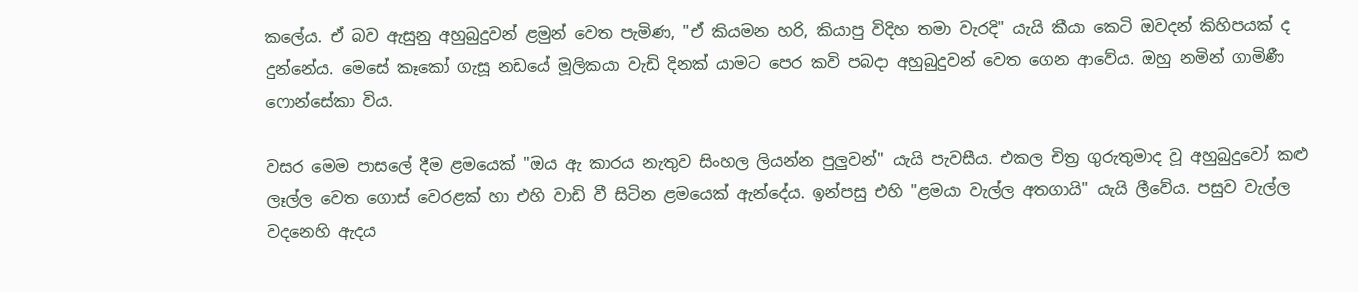කලේය. ඒ බව ඇසුනු අහුබුදුවන් ළමුන් වෙත පැමිණ, "ඒ කියමන හරි, කියාපු විදිහ තමා වැරදි" යැයි කීයා කෙටි ඔවදන් කිහිපයක් ද දුන්නේය. මෙසේ කෑකෝ ගැසූ නඩයේ මූලිකයා වැඩි දිනක් යාමට පෙර කවි පබදා අහුබුදුවන් වෙත ගෙන ආවේය. ඔහු නමින් ගාමිණී ෆොන්සේකා විය.

වසර මෙම පාසලේ දීම ළමයෙක් "ඔය ඇ කාරය නැතුව සිංහල ලියන්න පුලුවන්" යැයි පැවසීය. එකල චිත්‍ර ගුරුතුමාද වූ අහුබුදුවෝ කළු ලෑල්ල වෙත ගොස් වෙරළක් හා එහි වාඩි වී සිටින ළමයෙක් ඇන්දේය. ඉන්පසු එහි "ළමයා වැල්ල අතගායි" යැයි ලීවේය. පසුව වැල්ල වදනෙහි ඇදය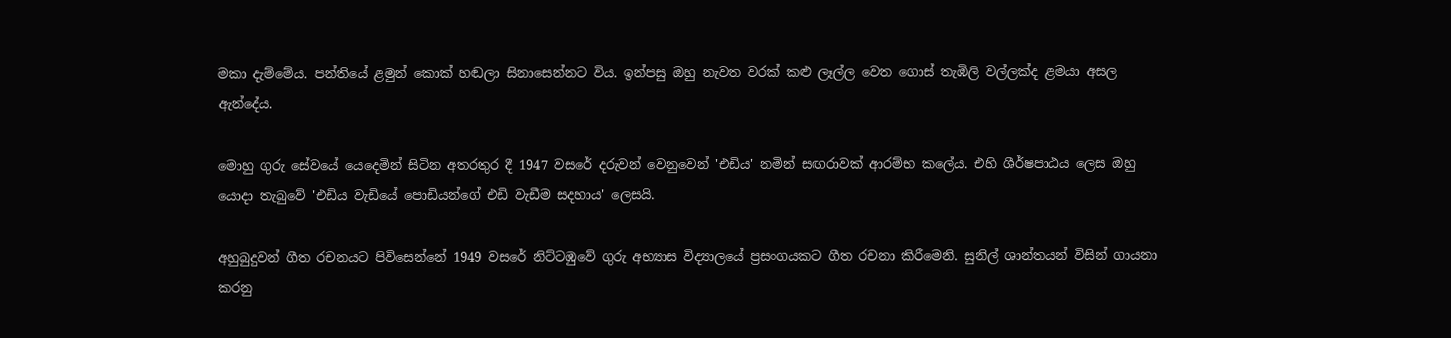මකා දැම්මේය. පන්තියේ ළමුන් කොක් හඬලා සිනාසෙන්නට විය. ඉන්පසු ඔහු නැවත වරක් කළු ලෑල්ල වෙත ගොස් තැඹිලි වල්ලක්ද ළමයා අසල ඇන්දේය.

මොහු ගුරු සේවයේ යෙදෙමින් සිටින අතරතුර දී 1947 වසරේ දරුවන් වෙනුවෙන් 'එඩිය' නමින් සඟරාවක් ආරම්භ කලේය. එහි ශීර්ෂපාඨය ලෙස ඔහු යොදා තැබුවේ 'එඩිය වැඩියේ පොඩියන්ගේ එඩි වැඩීම සදහාය' ලෙසයි.

අහුබුදුවන් ගීත රචනයට පිවිසෙන්නේ 1949 වසරේ නිට්ටඹුවේ ගුරු අභ්‍යාස විද්‍යාලයේ ප්‍රසංගයකට ගීත රචනා කිරීමෙනි. සුනිල් ශාන්තයන් විසින් ගායනා කරනු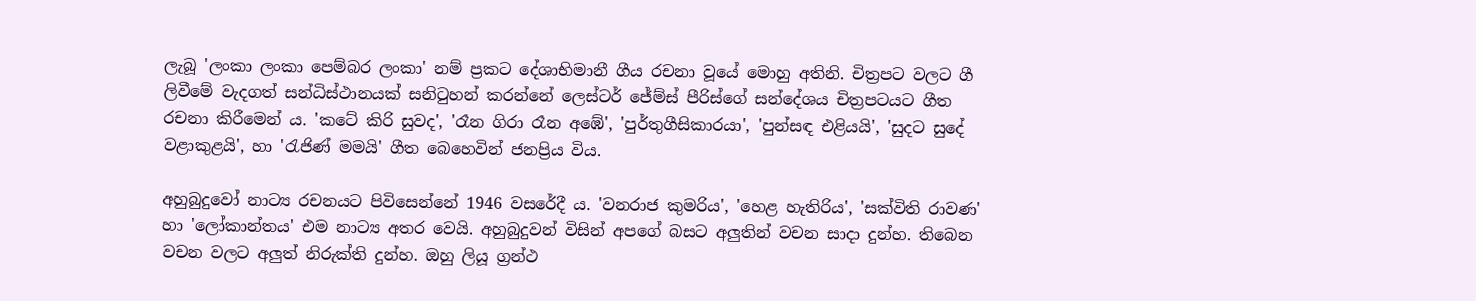ලැබූ 'ලංකා ලංකා පෙම්බර ලංකා' නම් ප්‍රකට දේශාභිමානී ගීය රචනා වූයේ මොහු අතිනි. චිත්‍රපට වලට ගී ලිවීමේ වැදගත් සන්ධිස්ථානයක් සනිටුහන් කරන්නේ ලෙස්ටර් ජේම්ස් පීරිස්ගේ සන්දේශය චිත්‍රපටයට ගීත රචනා කිරීමෙන් ය. 'කටේ කිරි සුවද', 'රෑන ගිරා රෑන අඹේ', 'පුර්තුගීසිකාරයා', 'පුන්සඳ එළියයි', 'සුදට සුදේ  වළාකුළයි', හා 'රැජිණ් මමයි' ගීත බෙහෙවින් ජනප්‍රිය විය.

අහුබුදුවෝ නාට්‍ය රචනයට පිවිසෙන්නේ 1946 වසරේදී ය. 'වනරාජ කුමරිය', 'හෙළ හැතිරිය', 'සක්විති රාවණ' හා 'ලෝකාන්තය' එම නාට්‍ය අතර වෙයි. අහුබුදුවන් විසින් අපගේ බසට අලුතින් වචන සාදා දුන්හ. තිබෙන වචන වලට අලුත් නිරුක්ති දුන්හ. ඔහු ලියූ ග්‍රන්ථ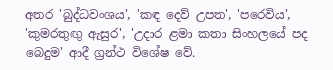අතර 'බුද්ධවංශය', 'කඳ දෙව් උපත', 'පරෙවිය', 'කුමරතුඟු ඇසුර', 'උදාර ළමා කතා සිංහලයේ පද බෙදුම' ආදී ග්‍රන්ථ විශේෂ වේ.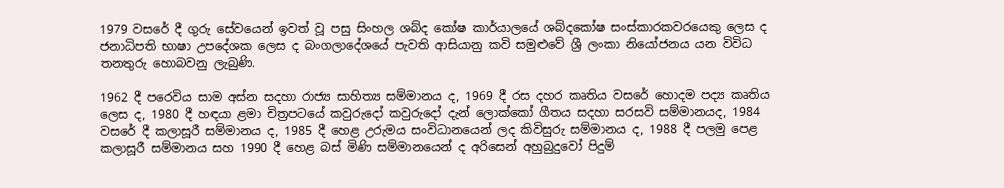1979 වසරේ දී ගුරු සේවයෙන් ඉවත් වූ පසු සිංහල ශබ්ද කෝෂ කාර්යාලයේ ශබ්දකෝෂ සංස්කාරකවරයෙකු ලෙස ද ජනාධිපති භාෂා උපදේශක ලෙස ද බංගලාදේශයේ පැවති ආසියානු කවි සමුළුවේ ශ්‍රී ලංකා නියෝජනය යන විවිධ තනතුරු හොබවනු ලැබුණි.

1962 දී පරෙවිය සාම අස්න සදහා රාජ්‍ය සාහිත්‍ය සම්මානය ද, 1969 දී රස දහර කෘතිය වසරේ හොදම පද්‍ය කෘතිය ලෙස ද, 1980 දී හඳයා ළමා චිත්‍රපටයේ කවුරුදෝ කවුරුදෝ දැන් ලොක්කෝ ගීතය සදහා සරසවි සම්මානයද, 1984 වසරේ දී කලාසූරී සම්මානය ද, 1985 දී හෙළ උරුමය සංවිධානයෙන් ලද කිවිසුරු සම්මානය ද, 1988 දී පලමු පෙළ කලාසූරී සම්මානය සහ 1990 දී හෙළ බස් මිණි සම්මානයෙන් ද අරිසෙන් අහුබුදුවෝ පිදුම්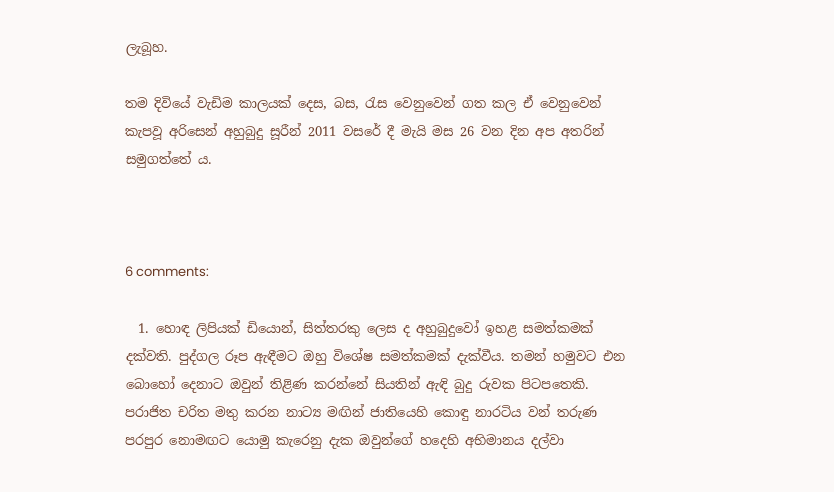ලැබූහ.

තම දිවියේ වැඩිම කාලයක් දෙස, බස, රැස වෙනුවෙන් ගත කල ඒ වෙනුවෙන් කැපවූ අරිසෙන් අහුබුදු සූරීන් 2011 වසරේ දී මැයි මස 26 වන දින අප අතරින් සමුගත්තේ ය.



6 comments:

  1. හොඳ ලිපියක් ඩියොන්, සිත්තරකු ලෙස ද අහුබුදුවෝ ඉහළ සමත්කමක් දක්වති. පුද්ගල රූප ඇඳීමට ඔහු විශේෂ සමත්කමක් දැක්වීය. තමන් හමුවට එන බොහෝ දෙනාට ඔවුන් තිළිණ කරන්නේ සියතින් ඇඳි බුදු රුවක පිටපතෙකි. පරාජිත චරිත මතු කරන නාට්‍ය මඟින් ජාතියෙහි කොඳු නාරටිය වන් තරුණ පරපුර නොමඟට යොමු කැරෙනු දැක ඔවුන්ගේ හදෙහි අභිමානය දල්වා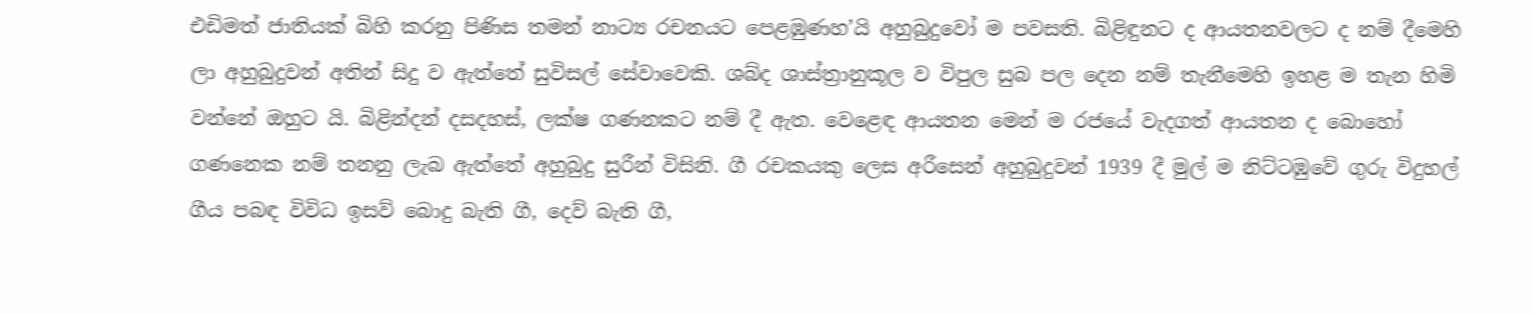එඩිමත් ජාතියක් බිහි කරනු පිණිස තමන් නාට්‍ය රචනයට පෙළඹුණහ’යි අහුබුදුවෝ ම පවසති. බිළිඳුනට ද ආයතනවලට ද නම් දීමෙහි ලා අහුබුදුවන් අතින් සිදු ව ඇත්තේ සුවිසල් සේවාවෙකි. ශබ්ද ශාස්ත්‍රානුකූල ව විපුල සුබ පල දෙන නම් තැනීමෙහි ඉහළ ම තැන හිමි වන්නේ ඔහුට යි. බිළින්දන් දසදහස්, ලක්ෂ ගණනකට නම් දී ඇත. වෙළෙඳ ආයතන මෙන් ම රජයේ වැදගත් ආයතන ද බොහෝ ගණනෙක නම් තනනු ලැබ ඇත්තේ අහුබුදු සුරීන් විසිනි. ගී රචකයකු ලෙස අරීසෙන් අහුබුදුවන් 1939 දී මුල් ම නිට්ටඹුවේ ගුරු විදුහල් ගීය පබඳ විවිධ ඉසව් බොදු බැති ගී, දෙව් බැති ගී,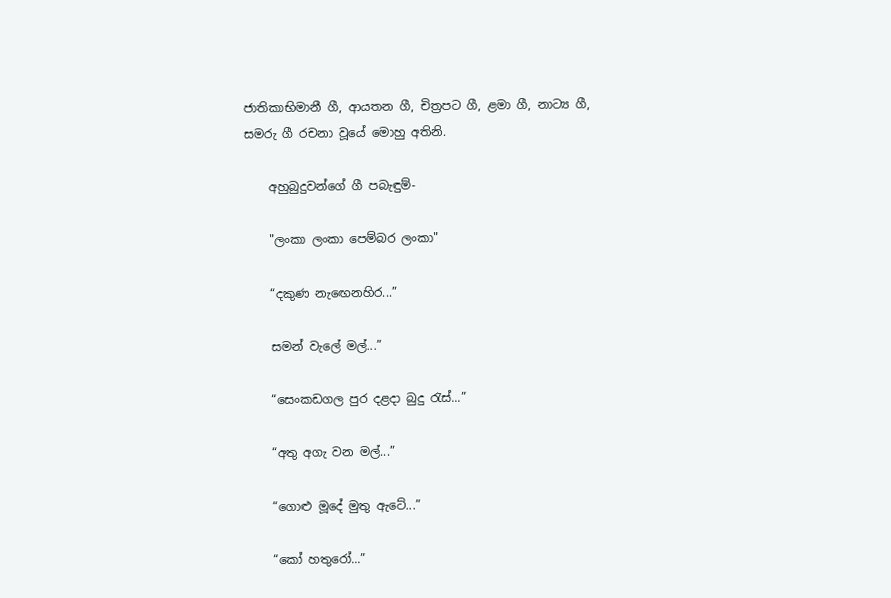ජාතිකාභිමානී ගී, ආයතන ගී, චිත්‍රපට ගී, ළමා ගී, නාට්‍ය ගී, සමරු ගී රචනා වූයේ මොහු අතිනි.

    අහුබුදුවන්ගේ ගී පබැඳුම්-

    "ලංකා ලංකා පෙම්බර ලංකා"

    “දකුණ නැඟෙනහිර...”

    සමන් වැලේ මල්...”

    “සෙංකඩගල පුර දළදා බුදු රැස්...”

    “අතු අගැ වන මල්...”

    “ගොළු මූදේ මුතු ඇටේ...”

    “කෝ හතුරෝ...”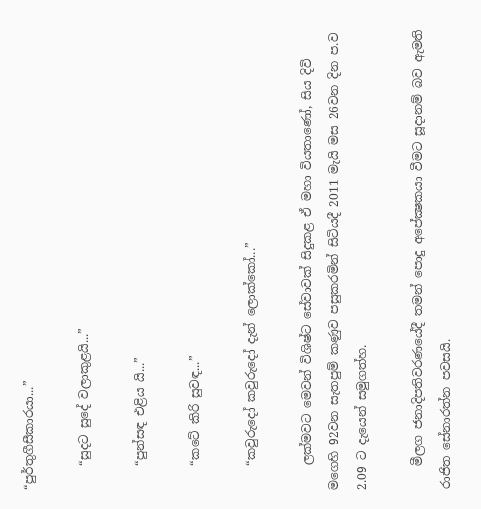“පුර්තුගීසීකාරයා...”

    “සුදට සුදේ වලාකුළයි...”

    “පුන්සඳ එළිය යි...”

    “කටේ කිරි සුවඳ...”

    “කවුරුදෝ කවුරුදෝ දැන් ලොක්කෝ...”

    ලක්මවට මෙවන් විශිෂ්ට සේවාවක් සිදුකළ ඒ මහා වියතාණෝ, සිය දිවි මගෙහි 92වන සැතපුම් කණුව පසුකරමින් සිටියදී 2011 මැයි මස 26වන දින ප.ව 2.09 ට දැයෙන් සමුගත්හ.

    මීලග ජනාදිපතිවරණයේදී තමන් පොදු අපේක්‍ෂකයා වීමට සූදානම් බව ඇමති රාජිත සේනාරත්න පවසයි.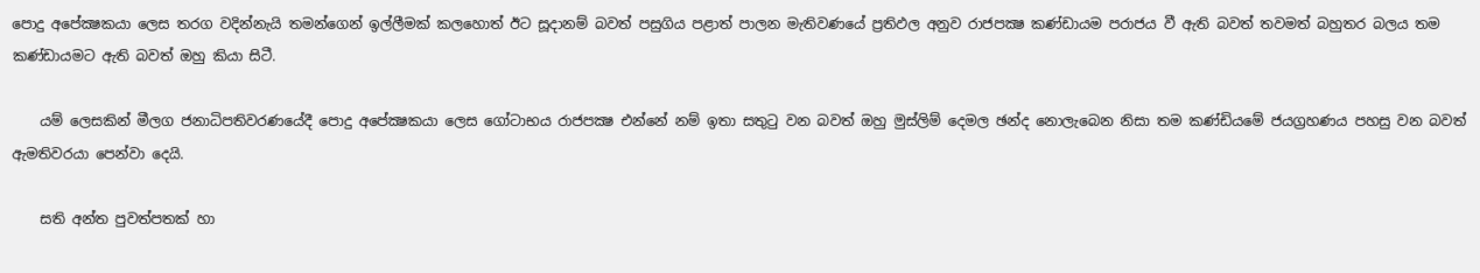පොදු අපේක්‍ෂකයා ලෙස තරග වදින්නැයි තමන්ගෙන් ඉල්ලීමක් කලහොත් ඊට සූදානම් බවත් පසුගිය පළාත් පාලන මැතිවණයේ ප්‍රතිඵල අනුව රාජපක්‍ෂ කණ්ඩායම පරාජය වී ඇති බවත් තවමත් බහුතර බලය තම කණ්ඩායමට ඇති බවත් ඔහු කියා සිටී.

    යම් ලෙසකින් මීලග ජනාධිපතිවරණයේදී පොදු අපේක්‍ෂකයා ලෙස ගෝටාභය රාජපක්‍ෂ එන්නේ නම් ඉතා සතුටු වන බවත් ඔහු මුස්ලිම් දෙමල ඡන්ද නොලැබෙන නිසා තම කණ්ඩියමේ ජයග්‍රහණය පහසු වන බවත් ඇමතිවරයා පෙන්වා දෙයි.

    සති අන්ත පුවත්පතක් හා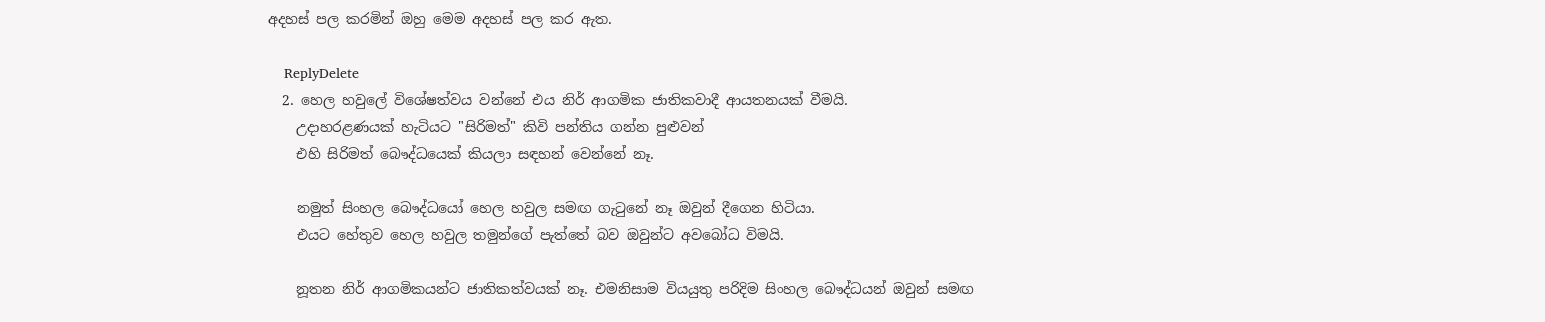අදහස් පල කරමින් ඔහු මෙම අදහස් පල කර ඇත.

    ReplyDelete
  2. හෙල හවුලේ විශේෂත්වය වන්නේ එය නිර් ආගමික ජාතිකවාදී ආයතනයක් වීමයි.
    උදාහරළණයක් හැටියට "සිරිමත්" කිවි පන්තිය ගන්න පුළුවන්
    එහි සිරිමත් බෞද්ධයෙක් කියලා සඳහන් වෙන්නේ නෑ.

    නමුත් සිංහල බෞද්ධයෝ හෙල හවුල සමඟ ගැටුනේ නෑ ඔවුන් දීගෙන හිටියා.
    එයට හේතුව හෙල හවුල තමුන්ගේ පැත්තේ බව ඔවුන්ට අවබෝධ විමයි.

    නූතන නිර් ආගමිකයන්ට ජාතිකත්වයක් නෑ. එමනිසාම වියයුතු පරිදිම සිංහල බෞද්ධයන් ඔවුන් සමඟ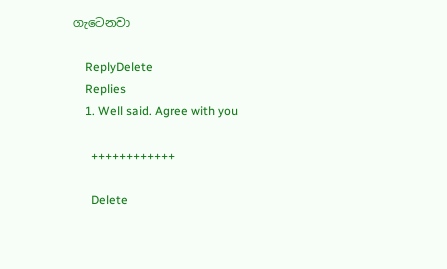ගැටෙනවා

    ReplyDelete
    Replies
    1. Well said. Agree with you

      ++++++++++++

      Delete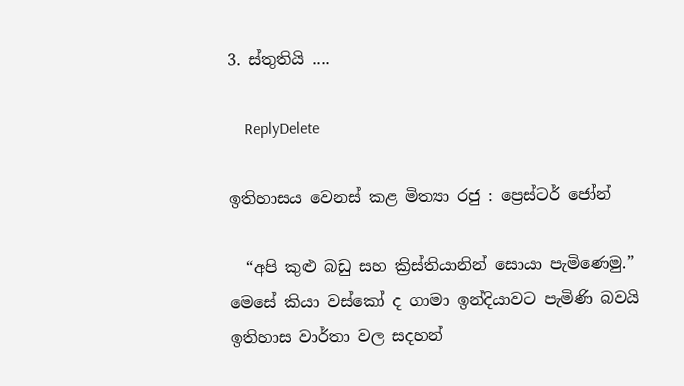3. ස්තුතියි ....

    ReplyDelete

ඉතිහාසය වෙනස් කළ මිත්‍යා රජු : ප්‍රෙස්ටර් ජෝන්

  “අපි කුළු බඩු සහ ක්‍රිස්තියානින් සොයා පැමිණෙමු.” මෙසේ කියා වස්කෝ ද ගාමා ඉන්දියාවට පැමිණි බවයි ඉතිහාස වාර්තා වල සදහන්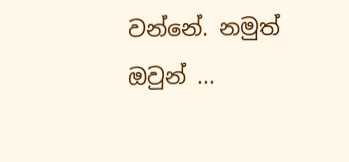වන්නේ. නමුත් ඔවුන් ...